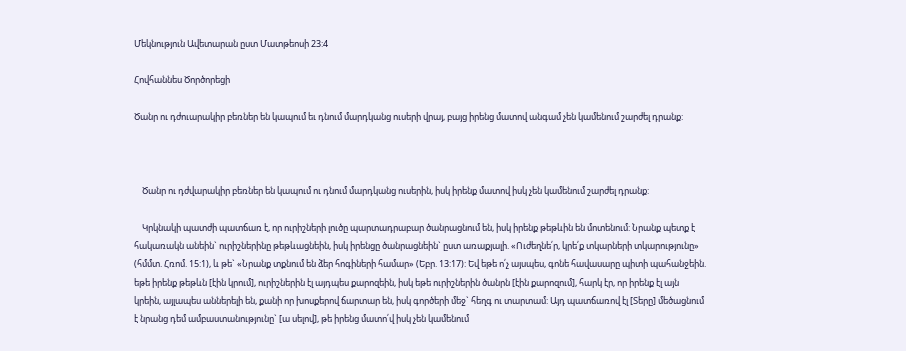Մեկնություն Ավետարան ըստ Մատթեոսի 23:4

Հովհաննես Ծործորեցի

Ծանր ու դժուարակիր բեռներ են կապում եւ դնում մարդկանց ուսերի վրայ, բայց իրենց մատով անգամ չեն կամենում շարժել դրանք:



    Ծանր ու դժվարակիր բեռներ են կապում ու դնում մարդկանց ուսերին, իսկ իրենք մատով իսկ չեն կամենում շարժել դրանք:

    Կրկնակի պատժի պատճառ է, որ ուրիշների լուծը պարտադրաբար ծանրացնում են, իսկ իրենք թեթևին են մոտենում: Նրանք պետք է հակառակն անեին` ուրիշներինը թեթևացնեին, իսկ իրենցը ծանրացնեին` ըստ առաքյալի. «Ուժեղնե՛ր, կրե՛ք տկարների տկարությունը» (հմմտ. Հռոմ. 15:1), և թե` «Նրանք տքնում են ձեր հոգիների համար» (Եբր. 13:17): Եվ եթե ո՛չ այսպես, գոնե հավասարը պիտի պահանջեին. եթե իրենք թեթևն [էին կրում], ուրիշներին էլ այդպես քարոզեին, իսկ եթե ուրիշներին ծանրն [էին քարոզում], հարկ էր, որ իրենք էլ այն կրեին, այլապես աններելի են, քանի որ խոսքերով ճարտար են, իսկ գործերի մեջ` հեղգ ու տարտամ: Այդ պատճառով էլ [Տերը] մեծացնում է նրանց դեմ ամբաստանությունը` [ա սելով], թե իրենց մատո՛վ իսկ չեն կամենում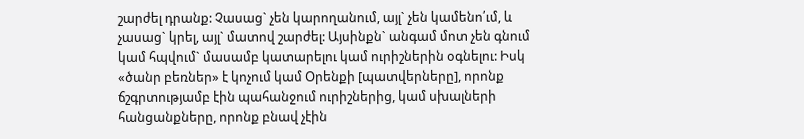շարժել դրանք: Չասաց` չեն կարողանում, այլ` չեն կամենո՛ւմ, և չասաց` կրել, այլ` մատով շարժել: Այսինքն` անգամ մոտ չեն գնում կամ հպվում` մասամբ կատարելու կամ ուրիշներին օգնելու: Իսկ «ծանր բեռներ» է կոչում կամ Օրենքի [պատվերները], որոնք ճշգրտությամբ էին պահանջում ուրիշներից, կամ սխալների հանցանքները, որոնք բնավ չէին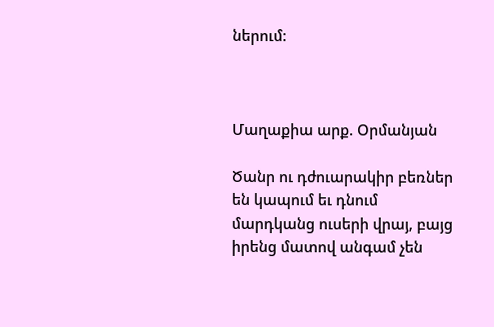ներում:



Մաղաքիա արք. Օրմանյան

Ծանր ու դժուարակիր բեռներ են կապում եւ դնում մարդկանց ուսերի վրայ, բայց իրենց մատով անգամ չեն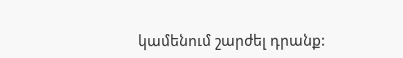կամենում շարժել դրանք: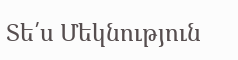Տե՛ս Մեկնություն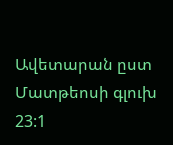Ավետարան ըստ Մատթեոսի գլուխ 23:1